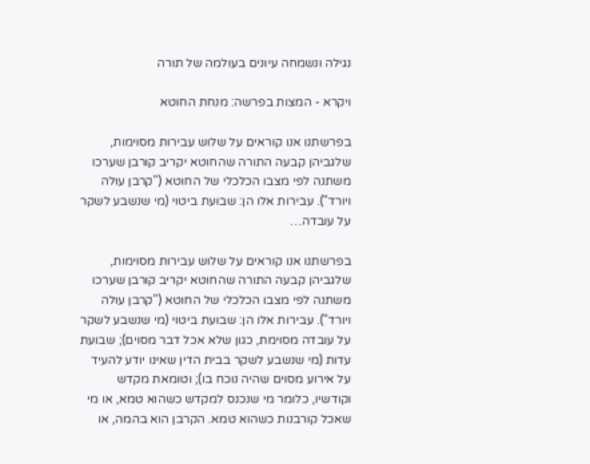נגילה ונשמחה עיונים בעולמה של תורה

ויקרא - המצות בפרשה: מנחת החוטא

בפרשתנו אנו קוראים על שלוש עבירות מסוימות, שלגביהן קבעה התורה שהחוטא יקריב קורבן שערכו משתנה לפי מצבו הכלכלי של החוטא ("קרבן עולה ויורד"). עבירות אלו הן: שבועת ביטוי (מי שנשבע לשקר על עובדה…

בפרשתנו אנו קוראים על שלוש עבירות מסוימות, שלגביהן קבעה התורה שהחוטא יקריב קורבן שערכו משתנה לפי מצבו הכלכלי של החוטא ("קרבן עולה ויורד"). עבירות אלו הן: שבועת ביטוי (מי שנשבע לשקר על עובדה מסוימת, כגון שלא אכל דבר מסוים); שבועת עדות (מי שנשבע לשקר בבית הדין שאינו יודע להעיד על אירוע מסוים שהיה נוכח בו); וטומאת מקדש וקודשיו, כלומר מי שנכנס למקדש כשהוא טמא, או מי שאכל קורבנות כשהוא טמא. הקרבן הוא בהמה, או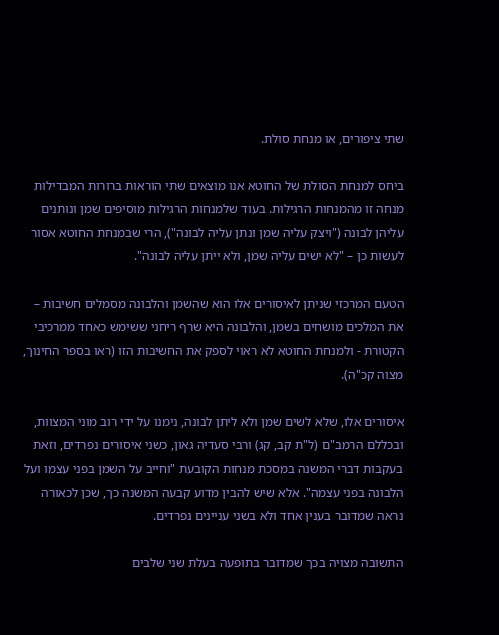שתי ציפורים, או מנחת סולת.

ביחס למנחת הסולת של החוטא אנו מוצאים שתי הוראות ברורות המבדילות מנחה זו מהמנחות הרגילות. בעוד שלמנחות הרגילות מוסיפים שמן ונותנים עליהן לבונה ("ויצק עליה שמן ונתן עליה לבונה"), הרי שבמנחת החוטא אסור לעשות כן – "לא ישים עליה שמן, ולא ייתן עליה לבונה".

הטעם המרכזי שניתן לאיסורים אלו הוא שהשמן והלבונה מסמלים חשיבות – את המלכים מושחים בשמן, והלבונה היא שרף ריחני ששימש כאחד ממרכיבי הקטורת - ולמנחת החוטא לא ראוי לספק את החשיבות הזו (ראו בספר החינוך, מצוה קכ"ה).

איסורים אלו, שלא לשים שמן ולא ליתן לבונה, נימנו על ידי רוב מוני המצוות, ובכללם הרמב"ם (ל"ת קב, קג) ורבי סעדיה גאון, כשני איסורים נפרדים, וזאת בעקבות דברי המשנה במסכת מנחות הקובעת "וחייב על השמן בפני עצמו ועל הלבונה בפני עצמה". אלא שיש להבין מדוע קבעה המשנה כך, שכן לכאורה נראה שמדובר בענין אחד ולא בשני עניינים נפרדים.

התשובה מצויה בכך שמדובר בתופעה בעלת שני שלבים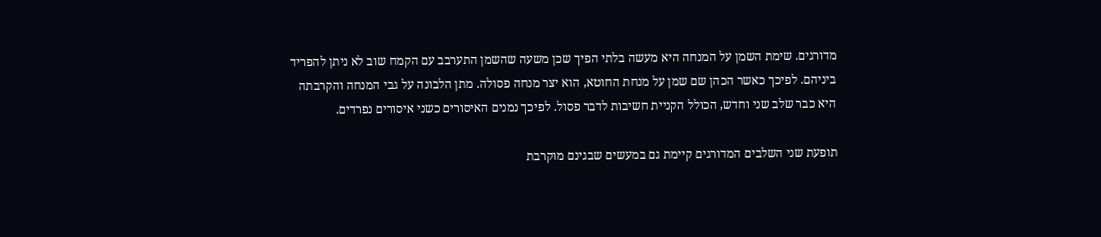מדורגים. שימת השמן על המנחה היא מעשה בלתי הפיך שכן משעה שהשמן התערבב עם הקמח שוב לא ניתן להפריד ביניהם. לפיכך כאשר הכהן שם שמן על מנחת החוטא, הוא יצר מנחה פסולה. מתן הלבונה על גבי המנחה והקרבתה היא כבר שלב שני וחדש, הכולל הקניית חשיבות לדבר פסול. לפיכך נמנים האיסורים כשני איסורים נפרדים.

תופעת שני השלבים המדורגים קיימת גם במעשים שבגינם מוקרבת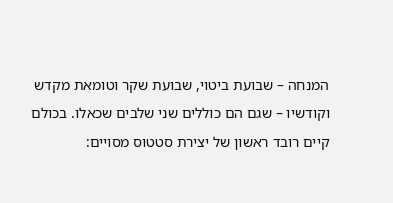המנחה – שבועת ביטוי, שבועת שקר וטומאת מקדש וקודשיו – שגם הם כוללים שני שלבים שכאלו. בכולם קיים רובד ראשון של יצירת סטטוס מסויים: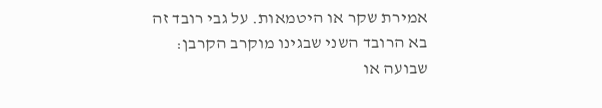אמירת שקר או היטמאות. על גבי רובד זה בא הרובד השני שבגינו מוקרב הקרבן: שבועה או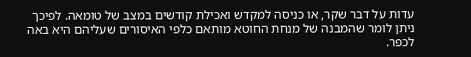עדות על דבר שקר, או כניסה למקדש ואכילת קודשים במצב של טומאה. לפיכך ניתן לומר שהמבנה של מנחת החוטא מותאם כלפי האיסורים שעליהם היא באה לכפר.